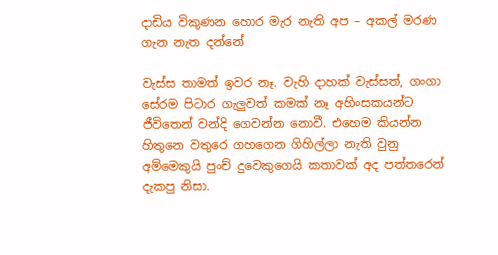දාඩිය විකුණන හොර මැර නැති අප – අකල් මරණ ගැන නැත දන්නේ

වැස්ස තාමත් ඉවර නෑ. වැහි දාහක් වැස්සත්, ගංගා සේරම පිටාර ගැලුවත් කමක් නෑ අහිංසකයන්ට ජීවිතෙන් වන්දි ගෙවන්න නොවී. එහෙම කියන්න හිතුනෙ වතුරෙ ගහගෙන ගිහිල්ලා නැති වුනු අ‍ම්මෙකුයි පුංච් දුවෙකුගෙයි කතාවක් අද පත්තරෙන් දැකපු නිසා.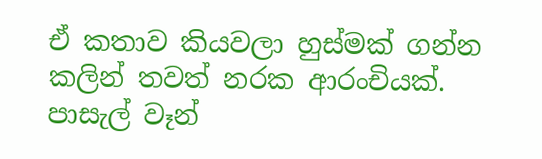ඒ කතාව කියවලා හුස්මක් ගන්න කලින් තවත් නරක ආරංචියක්. පාසැල් වෑන්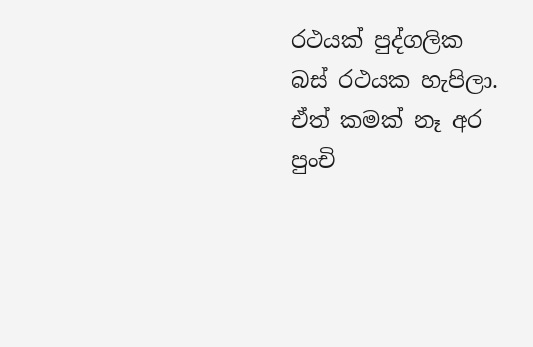රථයක් පුද්ගලික බස් රථයක හැපිලා. ඒත් කමක් නෑ අර පුංචි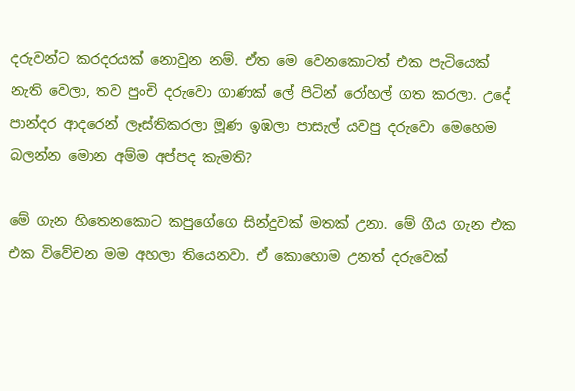දරුවන්ට කරදරයක් නොවුන නම්. ඒත මෙ වෙනකොටත් එක පැටියෙක් නැති වෙලා‍, තව පුංචි දරුවො ගාණක් ලේ පිටින් රෝහල් ගත කරලා. උදේ පාන්දර ආදරෙන් ලෑස්තිකරලා මූණ ඉඹලා පාසැල් යවපු දරුවො මෙහෙම බලන්න මොන අම්ම අප්පද කැමති?

මේ ගැන හිතෙනකොට කපුගේගෙ සින්දුවක් මතක් උනා. මේ ගීය ගැන එක එක විවේචන මම අහලා තියෙනවා. ඒ කොහොම උනත් දරුවෙක්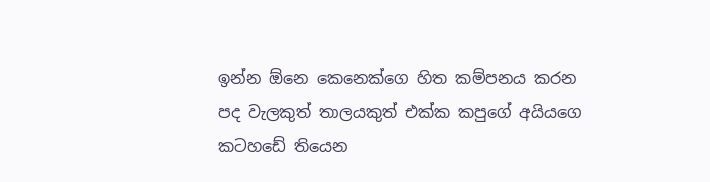ඉන්න ඕනෙ කෙනෙක්ගෙ හිත කම්පනය කරන පද වැලකුත් තාලයකුත් එක්ක කපුගේ අයියගෙ කටහඩේ තියෙන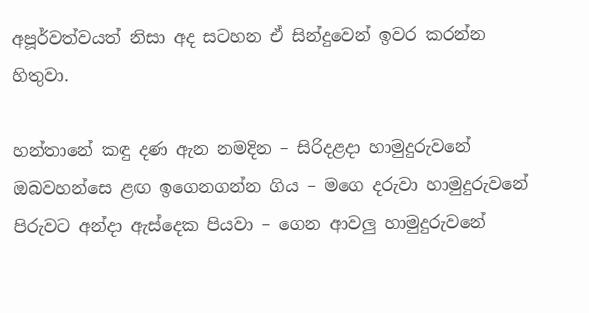අපූර්වත්වයත් නිසා අද සටහන ඒ සින්දුවෙන් ඉවර කරන්න හිතුවා.

හන්තානේ කඳු දණ ඇන නමදින – සිරිදළදා හාමුදුරුවනේ
ඔබවහන්සෙ ළඟ ඉගෙනගන්න ගිය – මගෙ දරුවා හාමුදුරුවනේ
පිරුවට අන්දා ඇස්දෙක පියවා – ගෙන ආවලු හාමුදුරුවනේ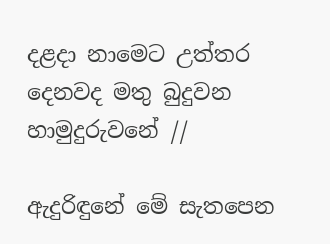දළදා නාමෙට උත්තර
දෙනවද මතු බුදුවන හාමුදුරුවනේ //

ඇදුරිඳුනේ මේ සැතපෙන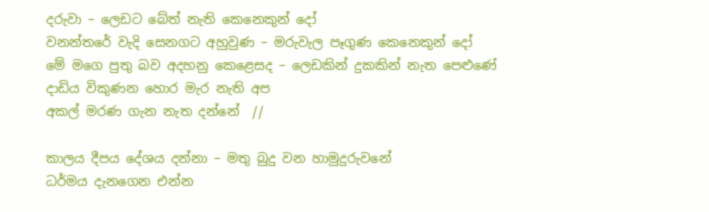දරුවා – ලෙඩට බේත් නැති කෙනෙකුන් දෝ
වනන්තරේ වැදි සෙනගට අහුවුණ – මරුවැල පෑගුණ කෙනෙකුන් දෝ
මේ මගෙ පුතු බව අදහනු කෙළෙසද – ලෙඩකින් දුකකින් නැත පෙළුණේ
දාඩිය විකුණන හොර මැර නැති අප
අකල් මරණ ගැන නැත දන්නේ  //

කාලය දීපය දේශය දන්නා – මතු බුදු වන හාමුදුරුවනේ
ධර්මය දැනගෙන එන්න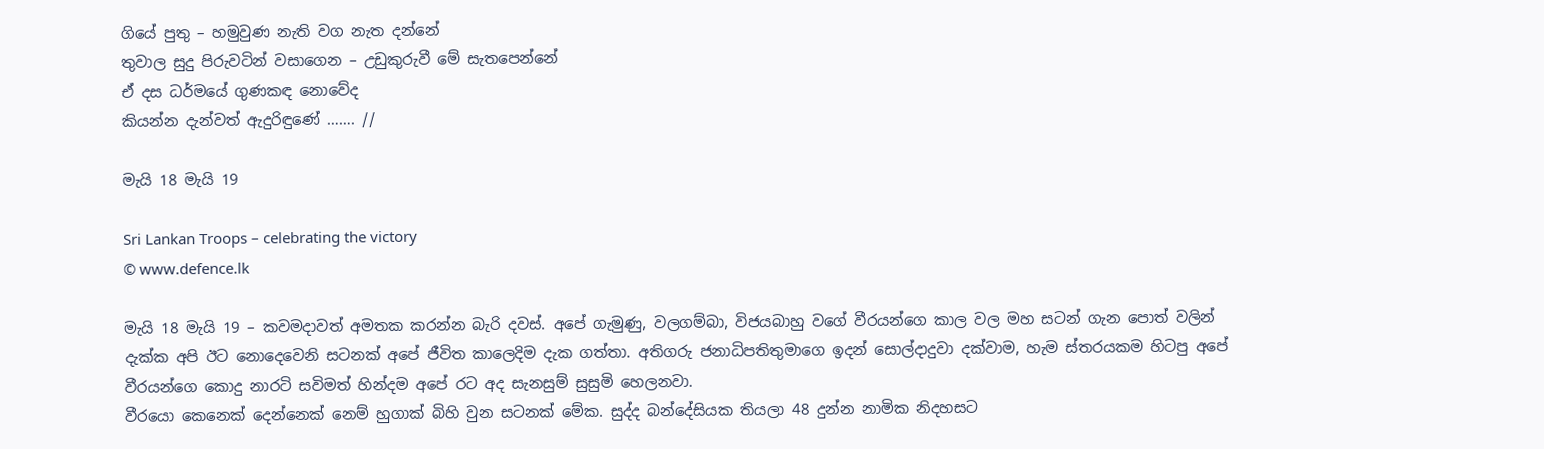ගියේ පුතු – හමුවුණ නැති වග නැත දන්නේ
තුවාල සුදු පිරුවටින් වසාගෙන – උඩුකුරුවී මේ සැතපෙන්නේ
ඒ දස ධර්මයේ ගුණකඳ නොවේද
කියන්න දැන්වත් ඇදුරිඳුණේ ……. //

මැයි 18 මැයි 19

Sri Lankan Troops – celebrating the victory
© www.defence.lk

මැයි 18 මැයි 19 – කවමදාවත් අමතක කරන්න බැරි දවස්. අපේ ගැමුණු, වලගම්බා, විජයබාහු වගේ වීරයන්ගෙ කාල වල මහ සටන් ගැන පොත් වලින් දැක්ක අපි ඊට නොදෙවෙනි සටනක් අපේ ජීවිත කාලෙදිම දැක ගත්තා. අතිගරු ජනාධිපතිතුමාගෙ ඉදන් සොල්දාදුවා දක්වාම, හැම ස්තරයකම හිටපු අපේ වීරයන්ගෙ කො‍දු නාරටි සවිමත් හින්දම අපේ රට අද සැනසුම් සුසුමි හෙලනවා.
වීරයො කෙනෙක් දෙන්නෙක් නෙම් හුගාක් බිහි වුන සටනක් මේක. සුද්ද බන්දේසියක තියලා 48 දුන්න නාමික නිදහසට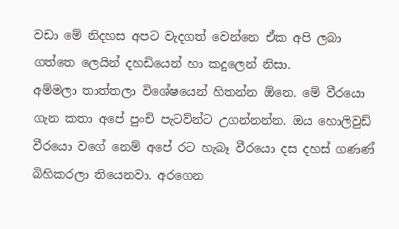වඩා මේ නිදහස අපට වැදගත් වෙන්නෙ ඒක අපි ලබා ගත්තෙ ලෙයින් දහඩියෙන් හා කදුලෙන් නිසා.
අම්මලා තාත්තලා විශේෂයෙන් හිතන්න ඕනෙ. මේ වීරයො ගැන කතා අපේ පුංචි පැටව්න්ට උගන්නන්න. ඔය හොලිවුඩ් වීරයො වගේ නෙම් අපේ රට හැබෑ වීරයො දස දහස් ගණණ් බිහිකරලා තියෙනවා. අරගෙන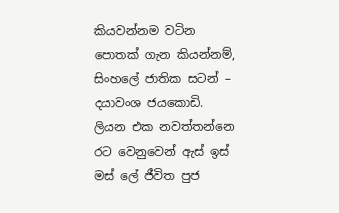කියවන්නම වටින පොතක් ගැන කියන්නම්, සිංහලේ ජාතික සටන් – දයාවංශ ජයකොඩි.
ලියන එක නවත්තන්නෙ රට වෙනුවෙන් ඇස් ඉස් මස් ලේ ජීවිත පුජ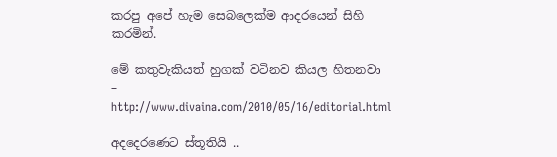කරපු අපේ හැම සෙබලෙක්ම ආදරයෙන් සිහි කරමින්.

මේ කතුවැකියත් හුගක් වටිනව කියල හිතනවා – http://www.divaina.com/2010/05/16/editorial.html

අදදෙරණෙට ස්තූතියි ..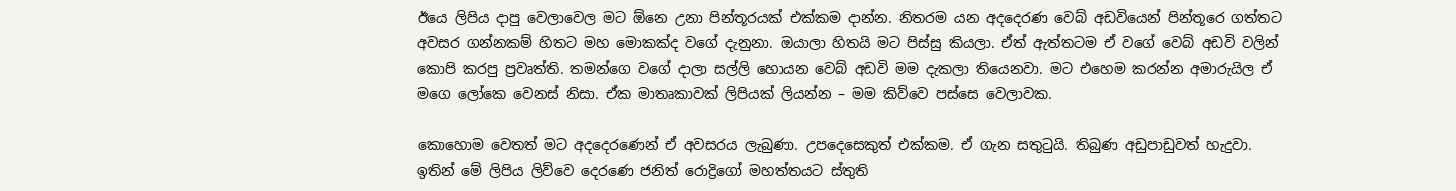ඊයෙ ලිපිය දාපු වෙලාවෙල මට ඕනෙ උනා පින්තූරයක් එක්කම දාන්න. නිතරම යන අදදෙරණ වෙබ් අඩවියෙන් පින්තූරෙ ගත්තට අවසර ගන්නකම් හිතට මහ මොකක්ද වගේ දැනුනා. ඔයාලා හිතයි මට පිස්සු කියලා. ඒත් ඇත්තටම ඒ ව‍ගේ වෙබ් අඩවි වලින් කොපි කරපු ප්‍රවෘත්ති. තමන්ගෙ වගේ දාලා සල්ලි හොයන වෙබ් අඩවි මම දැකලා තියෙනවා. මට එහෙම කරන්න අමාරුයිල ඒ මගෙ ලෝකෙ වෙනස් නිසා. ඒක මාතෘකාවක් ලිපියක් ලියන්න – මම කිව්වෙ පස්සෙ වෙලාවක.

කොහොම වෙතත් මට අදදෙරණෙන් ඒ අවසරය ලැබුණා. උපදෙසෙකුත් එක්කම. ඒ ගැන සතුටුයි. තිබුණ අඩුපාඩුවත් හැදුවා. ඉතින් ‍මේ ලිපිය ලිව්වෙ දෙරණෙ ජනිත් ‍රොද්‍රිගෝ මහත්තයට ස්තුති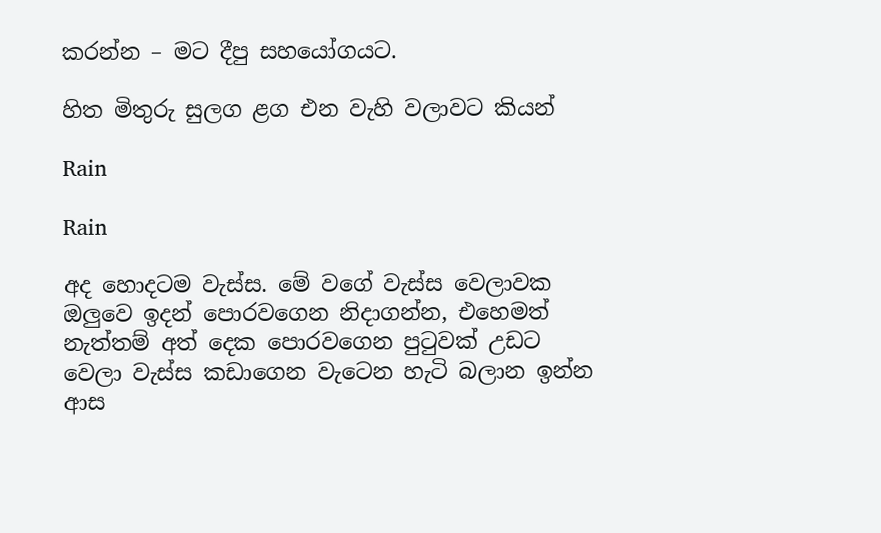කරන්න – මට දීපු සහයෝගයට.

හිත මිතුරු සුලග ළග එන වැහි වලාවට කියන්

Rain

Rain

අද හොදටම වැස්ස. මේ වගේ වැස්ස වෙලාවක ඔලුවෙ ඉ‍දන් පොර‍වගෙන නිදාගන්න, එහෙමත් නැත්තම් අත් දෙක පොරවගෙන පුටුවක් උඩට වෙලා වැස්ස කඩාගෙන වැටෙන හැටි බලාන ඉන්න ආස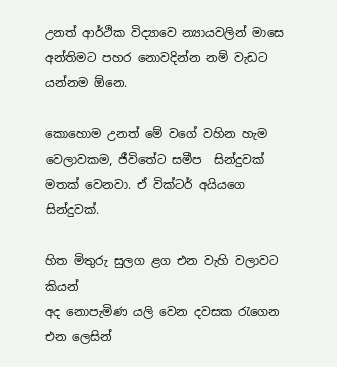උනත් ආර්ථික විද්‍යාවෙ න්‍යායවලින් මාසෙ අන්තිමට පහර නොවදින්න නම් වැඩට යන්නම ඕනෙ.

කොහොම උනත් මේ වගේ වහින හැම වෙලාවකම, ජීවිතේට සමීප  සින්දුවක් මතක් වෙනවා. ඒ වික්ටර් අයියගෙ සින්දුවක්.

හිත මිතුරු සුලග ළග එන වැහි වලාවට කියන්
අද නොපැමිණ යලි වෙන දවසක රැගෙන එන ලෙසින්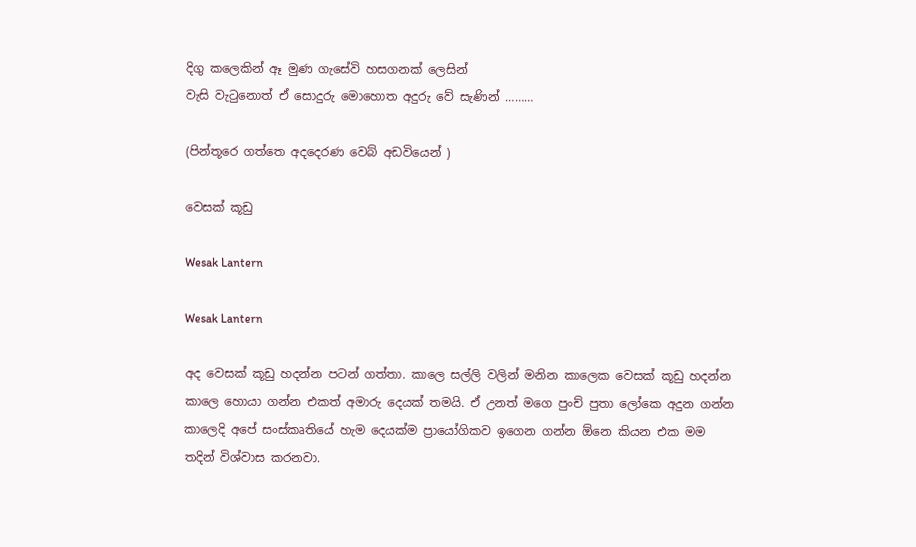දිගු කලෙකින් ඈ මුණ ගැසේවි හසගනක් ලෙසින්
වැසි වැටුනොත් ඒ සොදුරු මොහොත අදුරු වේ සැණින් ………

(පින්තූරෙ ගත්තෙ අදදෙරණ වෙබ් අඩවියෙන් )

වෙසක් කූඩු

Wesak Lantern

Wesak Lantern

අද වෙසක් කූඩු හදන්න පටන් ගත්තා. කාලෙ සල්ලි වලින් මනින කාලෙක වෙසක් කූඩු හදන්න කාලෙ හොයා ගන්න එකත් අමාරු දෙයක් තමයි. ඒ උනත් මගෙ පුංච් පුතා ලෝ‍කෙ අදුන ගන්න කාලෙදි අපේ සංස්කෘතියේ හැම දෙයක්ම ප්‍රායෝගිකව ඉගෙන ගන්න ඕනෙ කියන එක මම තදින් විශ්වාස කරනවා.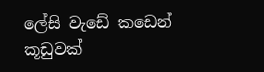ලේසි වැඩේ කඩෙන් කූඩුවක්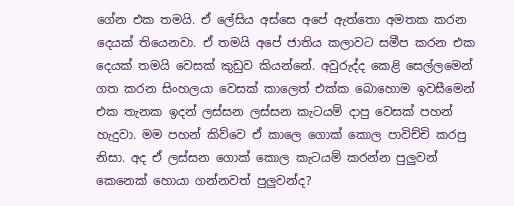ගේන එක තමයි. ඒ ලේසිය අස්සෙ අපේ ඇත්තො අමතක කරන දෙයක් තියෙන‍වා. ඒ තමයි අපේ ජාතිය කලාවට සමීප කරන එක දෙයක් තමයි වෙසක් කුඩුව කියන්නේ. අවුරුද්ද කෙළි සෙල්ලමෙන් ගත කරන සිංහලයා වෙසක් කාලෙත් එක්ක බොහොම ඉවසීමෙන් එක තැනක ඉදන් ලස්සන ලස්සන කැටයම් දාපු වෙසක් පහන් හැදුවා. මම පහන් කි‍ව්වෙ ඒ කාලෙ ගොක් කොල පාවිච්චි කරපු නිසා. අද ඒ ලස්සන ගොක් කොල කැටයම් කරන්න පුලුවන් කෙනෙක් හොයා ගන්නවත් පුලුවන්ද?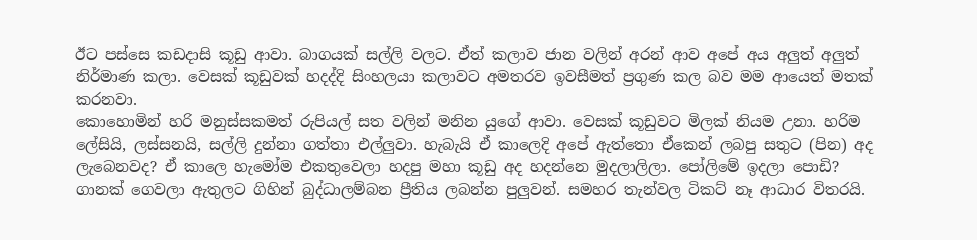ඊට පස්සෙ කඩදාසි කූඩු ආවා. බාගයක් සල්ලි වලට. ඒත් කලාව ජාන වලින් අරන් ආව අපේ අය අලුත් අලුත් නිර්මාණ කලා. වෙසක් කූඩුවක් හදද්දි සිංහලයා කලා‍වට අමතරව ඉවසීමත් ප්‍රගුණ කල බව මම ආයෙත් මතක් කරනවා.
කොහොමින් හරි මනුස්සකමත් රුපියල් සත වලින් මනින යුගේ ආවා. වෙසක් කූඩුවට මිලක් නියම උනා. හරිම ලේසියි, ලස්සනයි, සල්ලි දුන්නා ගත්තා එල්ලුවා. හැබැයි ‍ඒ කාලෙදි අපේ ඇත්තො ඒකෙන් ලබපු සතුට (පින) අද ලැ‍බෙනවද? ඒ කාලෙ හැමෝම එකතුවෙලා හදපු මහා කූඩු අද හදන්නෙ මුදලාලිලා. පෝලිමේ ඉදලා පොඩි? ගානක් ‍ගෙවලා ඇතුලට ගිහින් බුද්ධාලම්බන ප්‍රීතිය ලබන්න පුලුවන්. සමහර තැන්වල ටිකට් නෑ ආධාර විතරයි.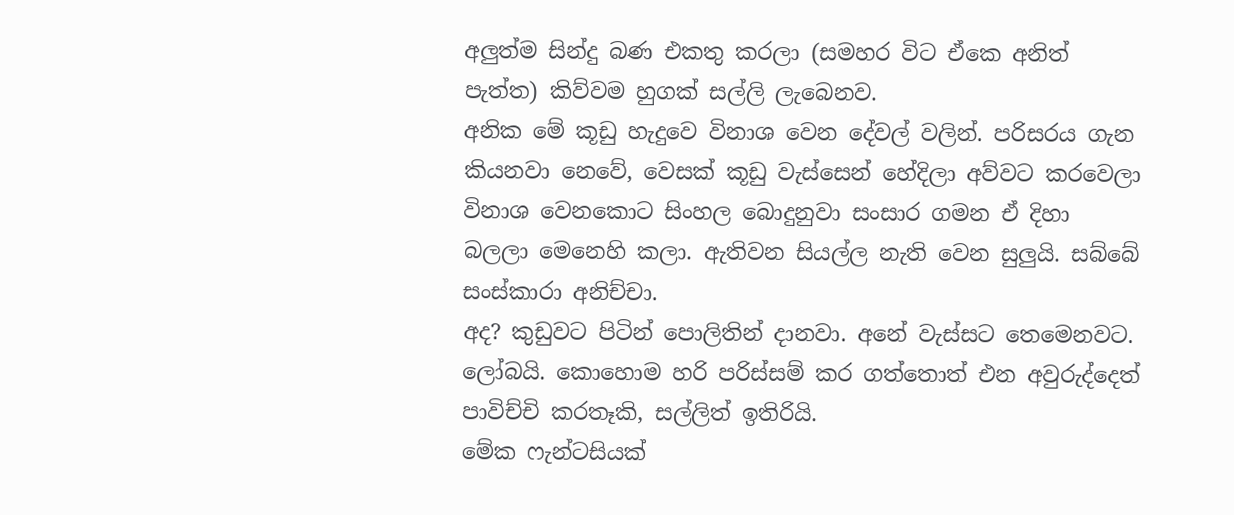අලුත්ම සින්දු බණ එකතු කරලා (සමහර විට ඒකෙ අනිත් පැත්ත) කිව්වම හුගක් සල්ලි ලැබෙනව.
අනික මේ කූඩු හැදුවෙ විනාශ වෙන දේවල් වලින්. පරිසරය ගැන කියනවා නෙවේ, වෙසක් කූඩු වැස්සෙන් හේදිලා අව්වට කරවෙලා විනාශ වෙනකොට සිංහල ‍බොදුනුවා සංසා‍ර ගමන ඒ දිහා බලලා මෙනෙහි කලා. ඇතිවන සියල්ල නැති වෙන සුලුයි. සබ්බේ සංස්කාරා අනිච්චා.
අද? කුඩුවට පිටින් පොලිතින් දානවා. අනේ වැස්සට තෙමෙන‍වට. ලෝබයි. කොහොම හරි පරිස්සම් කර ගත්තොත් එන අවුරුද්දෙත් පාවිච්චි කරතෑකි, සල්ලිත් ඉතිරියි.
මේක ෆැන්ටසියක්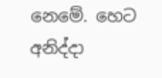නෙමේ. හෙට අනිද්දා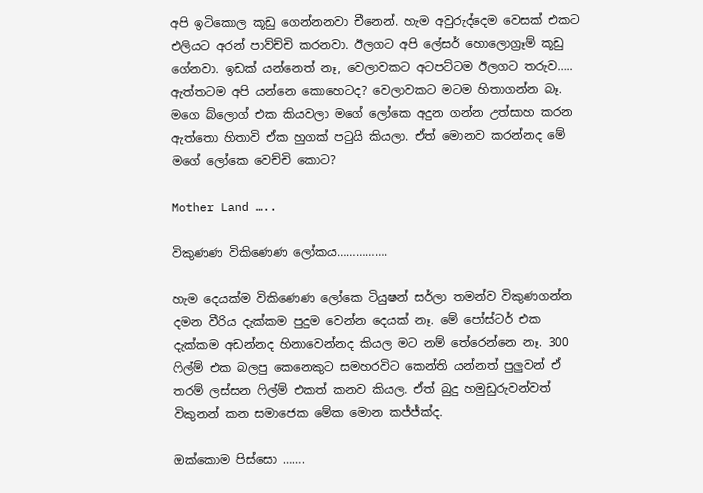අපි ‍ඉටිකොල කූ‍ඩු ගෙන්නනවා චීනෙන්. හැම අවුරුද්දෙම වෙසක් එකට එලියට අරන් පාව්ච්චි කරනවා. ඊලගට අපි ලේසර් හොලොග්‍රෑම් කූඩු ගේනවා. ඉඩක් යන්නෙත් නෑ, වෙලාවකට අටපට්ටම ඊලගට තරුව…..
ඇත්තටම අපි යන්නෙ කොහෙටද? වෙලාවකට මටම හිතාගන්න බෑ. මගෙ බ්ලොග් එක කියවලා මගේ ලෝකෙ අදුන ගන්න උත්සාහ කරන ඇත්තො හිතාවි ඒක හුගක් පටුයි කියලා. ඒත් මොනව කරන්නද මේ මගේ ලෝකෙ වෙච්චි කොට?

Mother Land …..

විකුණණ විකිණෙණ ලෝකය…………….

හැම දෙයක්ම වි‍කිණෙණ ලෝ‍කෙ ටියුෂන් සර්ලා තමන්ව විකුණගන්න දමන වීරිය දැක්කම පුදුම වෙන්න දෙයක් නෑ. මේ පෝස්ටර් එක දැක්කම අඩන්නද හින‍ාවෙන්නද කියල මට නම් තේරෙන්නෙ නෑ. 300 ෆිල්ම් එක බලපු කෙනෙකුට සමහරවිට කෙන්ති යන්නත් පුලුවන් ඒ තරම් ලස්සන ෆිල්ම් එකත් කනව කියල. ඒත් බුදු හමුඩුරුවන්වත් විකුනන් කන සමාජෙක මේක මොන කජ්ජ්ක්ද.

ඔක්කොම පිස්සො …….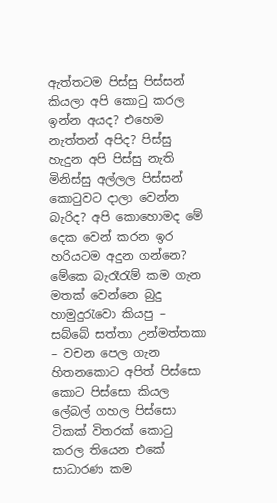ඇත්තටම පිස්සු පිස්සන් කියලා අපි කොටු කරල ඉන්න අයද? එහෙම නැත්තන් අපිද? පිස්සු හැදුන ‍අපි පිස්සු නැති මි‍නිස්සු අල්ලල පිස්සන් කොටුවට දාලා වෙන්න බැරිද? අපි කොහොමද මේ දෙක වෙන් කරන ඉර හරියටම අ‍දුන ගන්නෙ? මේකෙ බැරෑරැම් කම ගැන මතක් වෙන්නෙ බුදු හාමුදුරැවො කියපු – සබ්බේ සත්තා උන්මත්තකා – වචන පෙල ගැන හිතනකොට අපිත් පි‍ස්සො කොට පිස්සො කියල ලේබල් ගහල පිස්සො ටිකක් විතරක් කොටු කරල තියෙන එකේ සාධාරණ කම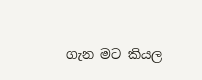ගැන මට කියල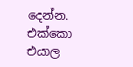දෙන්න. එක්කො එයාල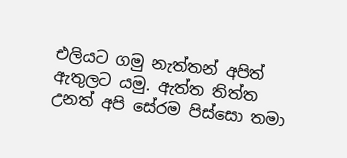එලියට ගමු නැත්තන් අපිත් ඇතුලට යමු. ඇත්ත තිත්ත උනත් අපි ‍සේරම පිස්සො තමා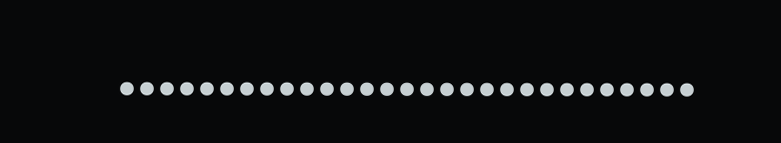………………………..